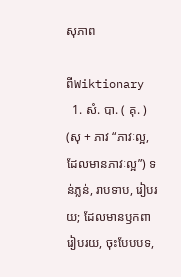សុភាព

ពីWiktionary
  1. សំ. បា. ( គុ. ) (សុ + ភាវ “ភាវៈល្អ, ដែលមានភាវៈល្អ”) ទន់ភ្លន់, រាបទាប, រៀបរយ; ដែលមានឫកពារៀបរយ, ចុះបែបបទ,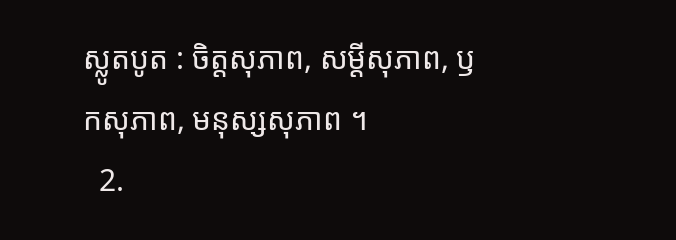ស្លូតបូត : ចិត្តសុភាព, សម្ដីសុភាព, ឫកសុភាព, មនុស្សសុភាព ។
  2.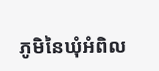ភូមិនៃឃុំអំពិល